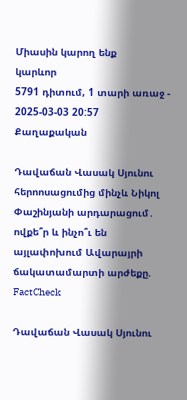Միասին կարող ենք
կարևոր
5791 դիտում, 1 տարի առաջ - 2025-03-03 20:57
Քաղաքական

Դավաճան Վասակ Սյունու հերոոսացումից մինչև Նիկոլ Փաշինյանի արդարացում․ ովքե՞ր և ինչո՞ւ են այլափոխում Ավարայրի ճակատամարտի արժեքը. FactCheck

Դավաճան Վասակ Սյունու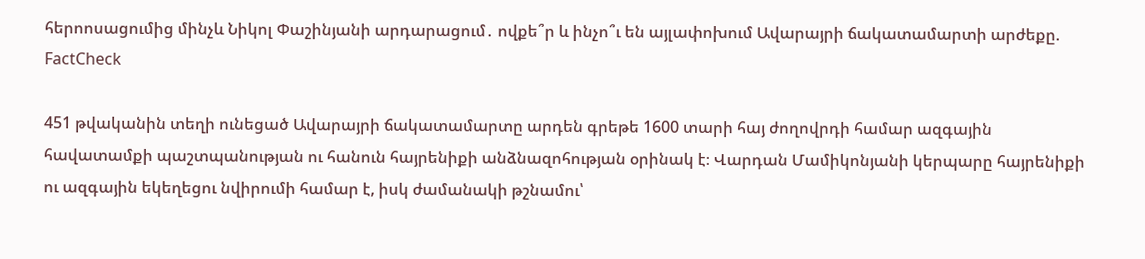հերոոսացումից մինչև Նիկոլ Փաշինյանի արդարացում․ ովքե՞ր և ինչո՞ւ են այլափոխում Ավարայրի ճակատամարտի արժեքը. FactCheck

451 թվականին տեղի ունեցած Ավարայրի ճակատամարտը արդեն գրեթե 1600 տարի հայ ժողովրդի համար ազգային հավատամքի պաշտպանության ու հանուն հայրենիքի անձնազոհության օրինակ է։ Վարդան Մամիկոնյանի կերպարը հայրենիքի ու ազգային եկեղեցու նվիրումի համար է, իսկ ժամանակի թշնամու՝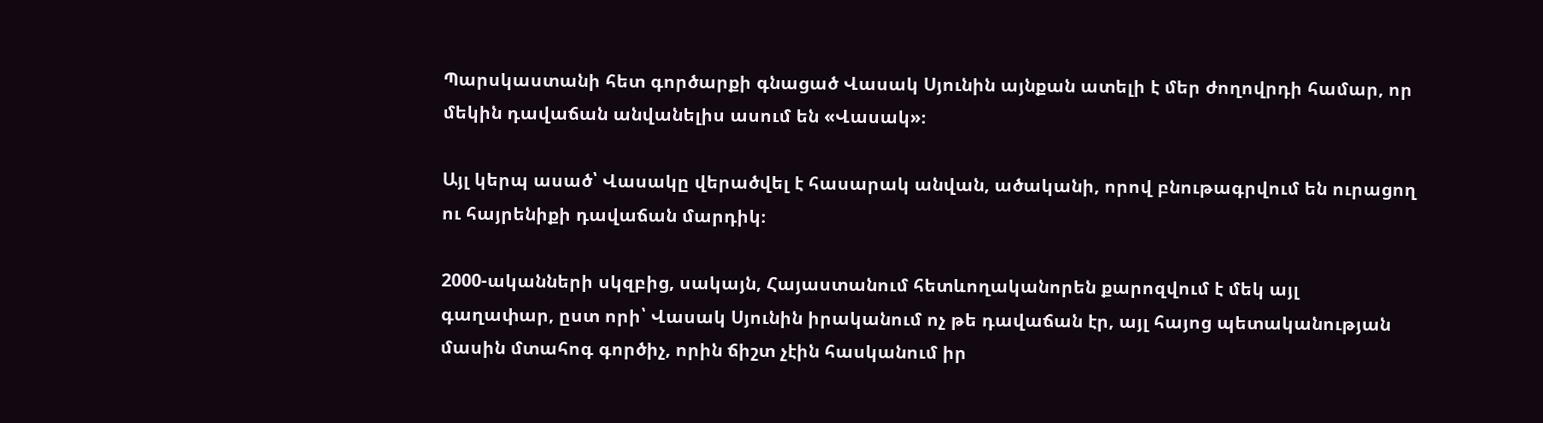Պարսկաստանի հետ գործարքի գնացած Վասակ Սյունին այնքան ատելի է մեր ժողովրդի համար, որ մեկին դավաճան անվանելիս ասում են «Վասակ»։

Այլ կերպ ասած՝ Վասակը վերածվել է հասարակ անվան, ածականի, որով բնութագրվում են ուրացող ու հայրենիքի դավաճան մարդիկ։

2000-ականների սկզբից, սակայն, Հայաստանում հետևողականորեն քարոզվում է մեկ այլ գաղափար, ըստ որի՝ Վասակ Սյունին իրականում ոչ թե դավաճան էր, այլ հայոց պետականության մասին մտահոգ գործիչ, որին ճիշտ չէին հասկանում իր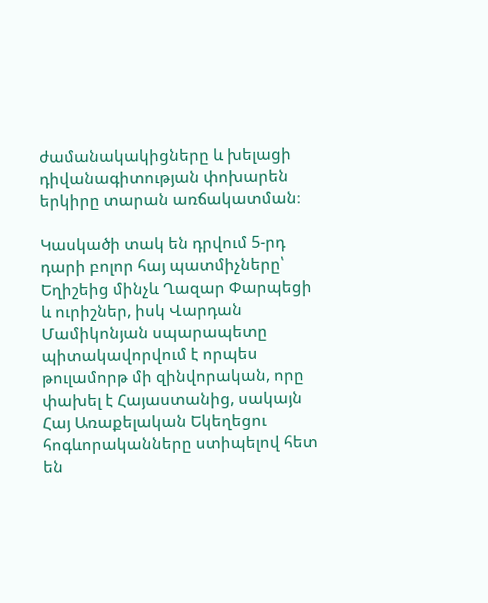ժամանակակիցները և խելացի դիվանագիտության փոխարեն երկիրը տարան առճակատման։

Կասկածի տակ են դրվում 5-րդ դարի բոլոր հայ պատմիչները՝ Եղիշեից մինչև Ղազար Փարպեցի և ուրիշներ, իսկ Վարդան Մամիկոնյան սպարապետը պիտակավորվում է որպես թուլամորթ մի զինվորական, որը փախել է Հայաստանից, սակայն Հայ Առաքելական Եկեղեցու հոգևորականները ստիպելով հետ են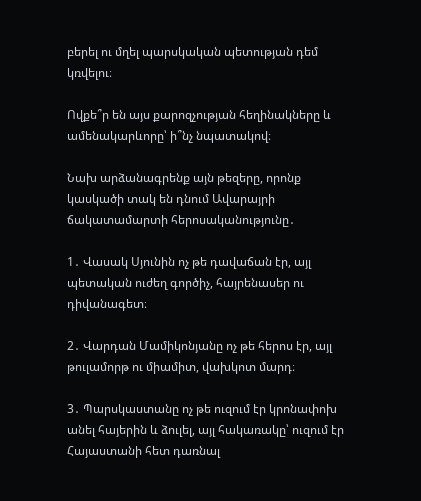բերել ու մղել պարսկական պետության դեմ կռվելու։

Ովքե՞ր են այս քարոզչության հեղինակները և ամենակարևորը՝ ի՞նչ նպատակով։

Նախ արձանագրենք այն թեզերը, որոնք կասկածի տակ են դնում Ավարայրի ճակատամարտի հերոսականությունը․

1․ Վասակ Սյունին ոչ թե դավաճան էր, այլ պետական ուժեղ գործիչ, հայրենասեր ու դիվանագետ։

2․ Վարդան Մամիկոնյանը ոչ թե հերոս էր, այլ թուլամորթ ու միամիտ, վախկոտ մարդ։

3․ Պարսկաստանը ոչ թե ուզում էր կրոնափոխ անել հայերին և ձուլել, այլ հակառակը՝ ուզում էր Հայաստանի հետ դառնալ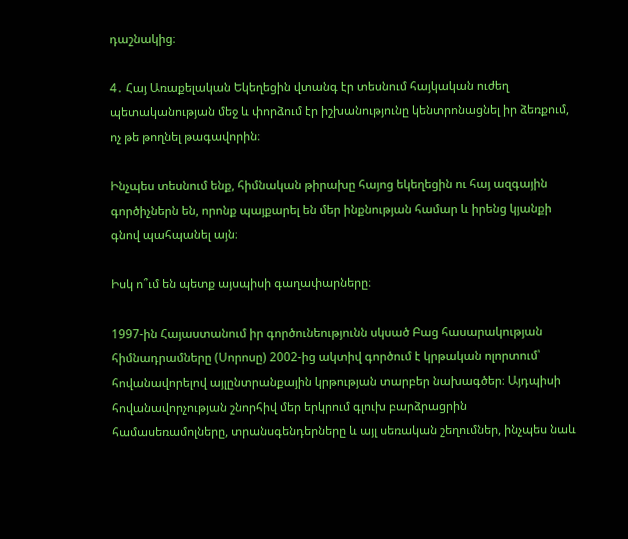դաշնակից։

4․ Հայ Առաքելական Եկեղեցին վտանգ էր տեսնում հայկական ուժեղ պետականության մեջ և փորձում էր իշխանությունը կենտրոնացնել իր ձեռքում, ոչ թե թողնել թագավորին։

Ինչպես տեսնում ենք, հիմնական թիրախը հայոց եկեղեցին ու հայ ազգային գործիչներն են, որոնք պայքարել են մեր ինքնության համար և իրենց կյանքի գնով պահպանել այն։

Իսկ ո՞ւմ են պետք այսպիսի գաղափարները։

1997-ին Հայաստանում իր գործունեությունն սկսած Բաց հասարակության հիմնադրամները (Սորոսը) 2002-ից ակտիվ գործում է կրթական ոլորտում՝ հովանավորելով այլընտրանքային կրթության տարբեր նախագծեր։ Այդպիսի հովանավորչության շնորհիվ մեր երկրում գլուխ բարձրացրին համասեռամոլները, տրանսգենդերները և այլ սեռական շեղումներ, ինչպես նաև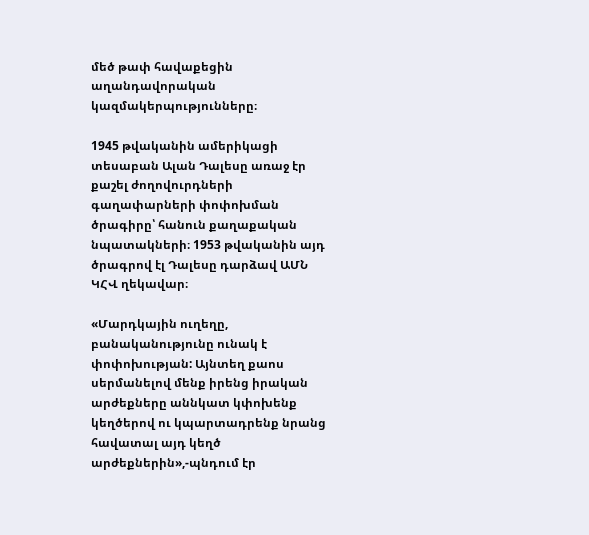մեծ թափ հավաքեցին աղանդավորական կազմակերպությունները։

1945 թվականին ամերիկացի տեսաբան Ալան Դալեսը առաջ էր քաշել ժողովուրդների գաղափարների փոփոխման ծրագիրը՝ հանուն քաղաքական նպատակների։ 1953 թվականին այդ ծրագրով էլ Դալեսը դարձավ ԱՄՆ ԿՀՎ ղեկավար։

«Մարդկային ուղեղը, բանականությունը ունակ է փոփոխության: Այնտեղ քաոս սերմանելով մենք իրենց իրական արժեքները աննկատ կփոխենք կեղծերով ու կպարտադրենք նրանց հավատալ այդ կեղծ արժեքներին»,-պնդում էր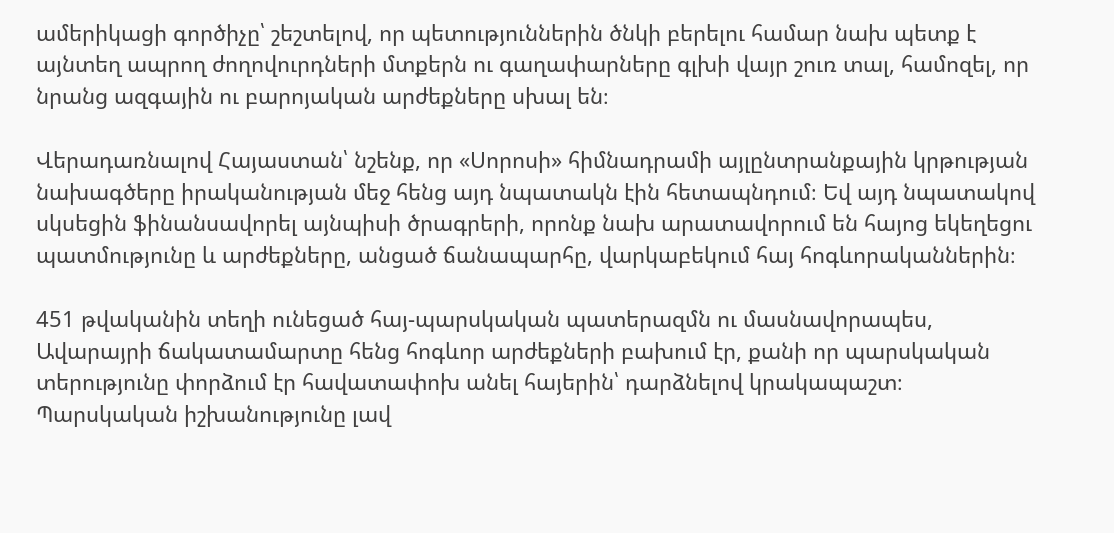ամերիկացի գործիչը՝ շեշտելով, որ պետություններին ծնկի բերելու համար նախ պետք է այնտեղ ապրող ժողովուրդների մտքերն ու գաղափարները գլխի վայր շուռ տալ, համոզել, որ նրանց ազգային ու բարոյական արժեքները սխալ են։

Վերադառնալով Հայաստան՝ նշենք, որ «Սորոսի» հիմնադրամի այլընտրանքային կրթության նախագծերը իրականության մեջ հենց այդ նպատակն էին հետապնդում։ Եվ այդ նպատակով սկսեցին ֆինանսավորել այնպիսի ծրագրերի, որոնք նախ արատավորում են հայոց եկեղեցու պատմությունը և արժեքները, անցած ճանապարհը, վարկաբեկում հայ հոգևորականներին։

451 թվականին տեղի ունեցած հայ-պարսկական պատերազմն ու մասնավորապես, Ավարայրի ճակատամարտը հենց հոգևոր արժեքների բախում էր, քանի որ պարսկական տերությունը փորձում էր հավատափոխ անել հայերին՝ դարձնելով կրակապաշտ։ Պարսկական իշխանությունը լավ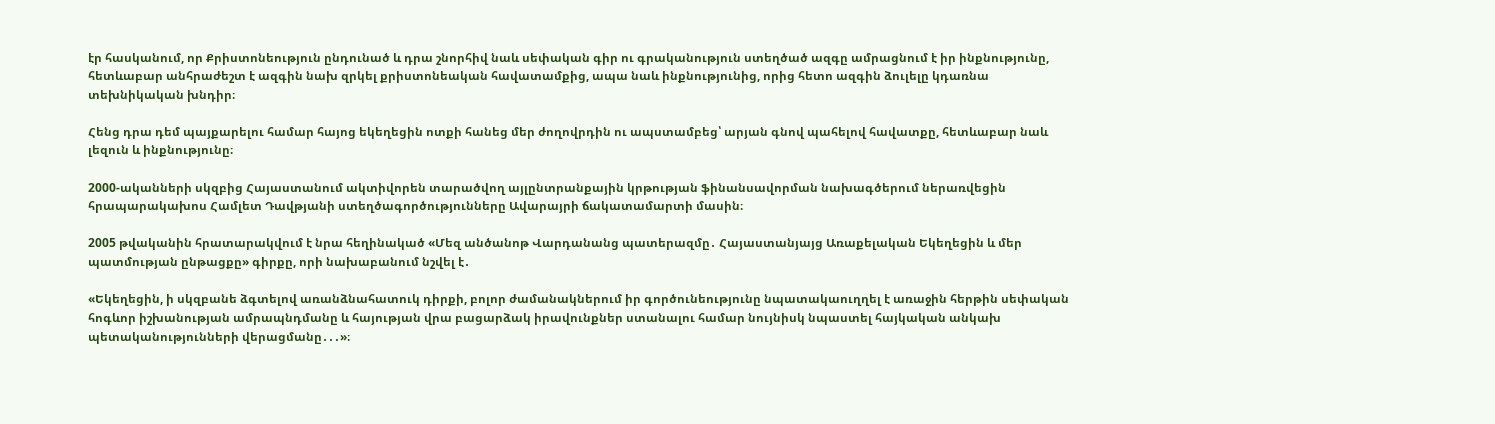էր հասկանում, որ Քրիստոնեություն ընդունած և դրա շնորհիվ նաև սեփական գիր ու գրականություն ստեղծած ազգը ամրացնում է իր ինքնությունը, հետևաբար անհրաժեշտ է ազգին նախ զրկել քրիստոնեական հավատամքից, ապա նաև ինքնությունից, որից հետո ազգին ձուլելը կդառնա տեխնիկական խնդիր։

Հենց դրա դեմ պայքարելու համար հայոց եկեղեցին ոտքի հանեց մեր ժողովրդին ու ապստամբեց՝ արյան գնով պահելով հավատքը, հետևաբար նաև լեզուն և ինքնությունը։

2000-ականների սկզբից Հայաստանում ակտիվորեն տարածվող այլընտրանքային կրթության ֆինանսավորման նախագծերում ներառվեցին հրապարակախոս Համլետ Դավթյանի ստեղծագործությունները Ավարայրի ճակատամարտի մասին։

2005 թվականին հրատարակվում է նրա հեղինակած «Մեզ անծանոթ Վարդանանց պատերազմը․ Հայաստանյայց Առաքելական Եկեղեցին և մեր պատմության ընթացքը» գիրքը, որի նախաբանում նշվել է․

«Եկեղեցին, ի սկզբանե ձգտելով առանձնահատուկ դիրքի, բոլոր ժամանակներում իր գործունեությունը նպատակաուղղել է առաջին հերթին սեփական հոգևոր իշխանության ամրապնդմանը և հայության վրա բացարձակ իրավունքներ ստանալու համար նույնիսկ նպաստել հայկական անկախ պետականությունների վերացմանը․․․»։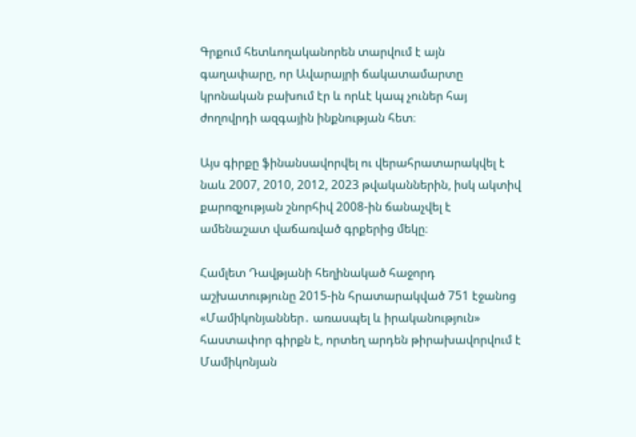Գրքում հետևողականորեն տարվում է այն գաղափարը, որ Ավարայրի ճակատամարտը կրոնական բախում էր և որևէ կապ չուներ հայ ժողովրդի ազգային ինքնության հետ։

Այս գիրքը ֆինանսավորվել ու վերահրատարակվել է նաև 2007, 2010, 2012, 2023 թվականներին, իսկ ակտիվ քարոզչության շնորհիվ 2008-ին ճանաչվել է ամենաշատ վաճառված գրքերից մեկը։

Համլետ Դավթյանի հեղինակած հաջորդ աշխատությունը 2015-ին հրատարակված 751 էջանոց «Մամիկոնյաններ․ առասպել և իրականություն» հաստափոր գիրքն է, որտեղ արդեն թիրախավորվում է Մամիկոնյան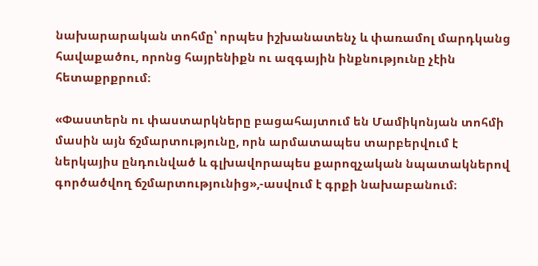նախարարական տոհմը՝ որպես իշխանատենչ և փառամոլ մարդկանց հավաքածու, որոնց հայրենիքն ու ազգային ինքնությունը չէին հետաքրքրում։

«Փաստերն ու փաստարկները բացահայտում են Մամիկոնյան տոհմի մասին այն ճշմարտությունը, որն արմատապես տարբերվում է ներկայիս ընդունված և գլխավորապես քարոզչական նպատակներով գործածվող ճշմարտությունից»,-ասվում է գրքի նախաբանում։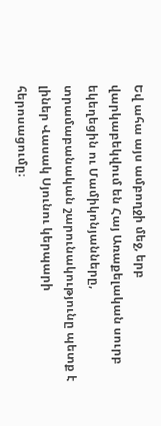Եվ ահա այս ամբողջի մեջ, երբ վարկաբեկվում են Հայ Առաքելական սուրբ եկեղեցին ու Մամիկոնյանները, տրամաբանական շարունակությունը պետք է լիներ Վասակ Սյունու կերպարի հերոսացումը։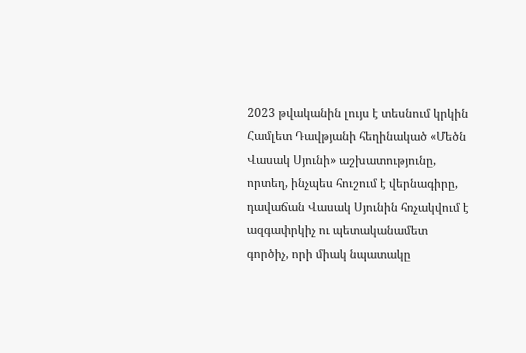2023 թվականին լույս է տեսնում կրկին Համլետ Դավթյանի հեղինակած «Մեծն Վասակ Սյունի» աշխատությունը, որտեղ, ինչպես հուշում է վերնագիրը, դավաճան Վասակ Սյունին հռչակվում է ազգափրկիչ ու պետականամետ գործիչ, որի միակ նպատակը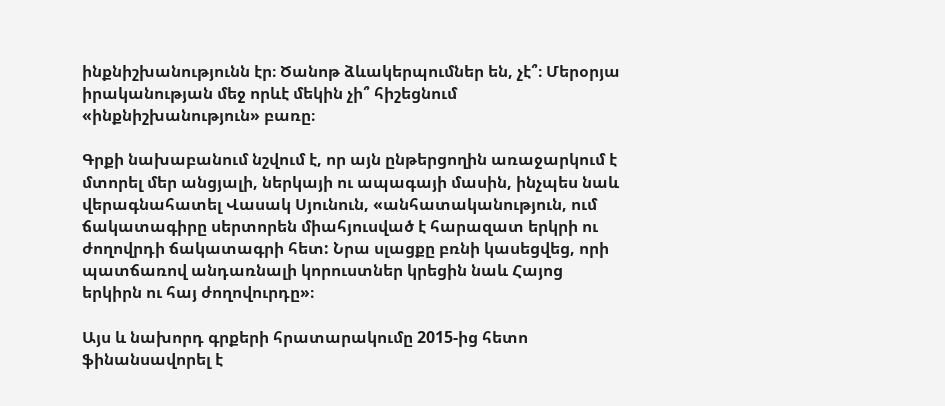ինքնիշխանությունն էր։ Ծանոթ ձևակերպումներ են, չէ՞։ Մերօրյա իրականության մեջ որևէ մեկին չի՞ հիշեցնում «ինքնիշխանություն» բառը։

Գրքի նախաբանում նշվում է, որ այն ընթերցողին առաջարկում է մտորել մեր անցյալի, ներկայի ու ապագայի մասին, ինչպես նաև վերագնահատել Վասակ Սյունուն, «անհատականություն, ում ճակատագիրը սերտորեն միահյուսված է հարազատ երկրի ու ժողովրդի ճակատագրի հետ: Նրա սլացքը բռնի կասեցվեց, որի պատճառով անդառնալի կորուստներ կրեցին նաև Հայոց երկիրն ու հայ ժողովուրդը»։

Այս և նախորդ գրքերի հրատարակումը 2015-ից հետո ֆինանսավորել է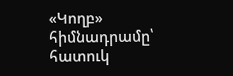«Կողբ» հիմնադրամը՝ հատուկ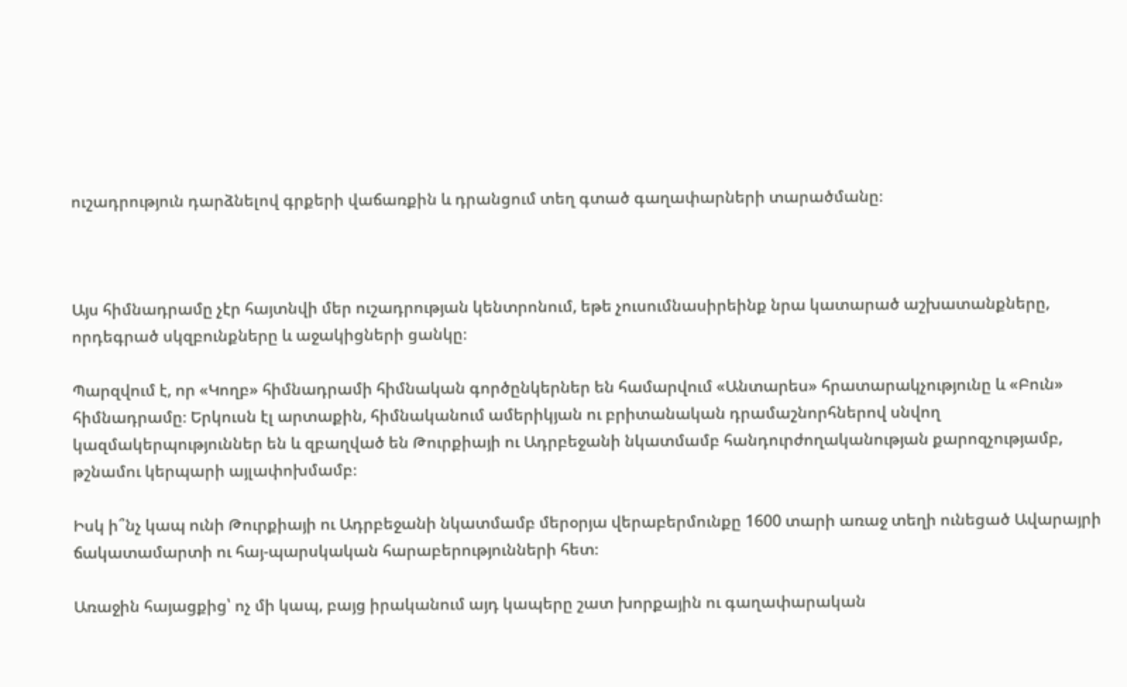ուշադրություն դարձնելով գրքերի վաճառքին և դրանցում տեղ գտած գաղափարների տարածմանը։



Այս հիմնադրամը չէր հայտնվի մեր ուշադրության կենտրոնում, եթե չուսումնասիրեինք նրա կատարած աշխատանքները, որդեգրած սկզբունքները և աջակիցների ցանկը։

Պարզվում է, որ «Կողբ» հիմնադրամի հիմնական գործընկերներ են համարվում «Անտարես» հրատարակչությունը և «Բուն» հիմնադրամը։ Երկուսն էլ արտաքին, հիմնականում ամերիկյան ու բրիտանական դրամաշնորհներով սնվող կազմակերպություններ են և զբաղված են Թուրքիայի ու Ադրբեջանի նկատմամբ հանդուրժողականության քարոզչությամբ, թշնամու կերպարի այլափոխմամբ։

Իսկ ի՞նչ կապ ունի Թուրքիայի ու Ադրբեջանի նկատմամբ մերօրյա վերաբերմունքը 1600 տարի առաջ տեղի ունեցած Ավարայրի ճակատամարտի ու հայ-պարսկական հարաբերությունների հետ։

Առաջին հայացքից՝ ոչ մի կապ, բայց իրականում այդ կապերը շատ խորքային ու գաղափարական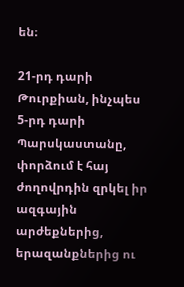են։

21-րդ դարի Թուրքիան, ինչպես 5-րդ դարի Պարսկաստանը, փորձում է հայ ժողովրդին զրկել իր ազգային արժեքներից, երազանքներից ու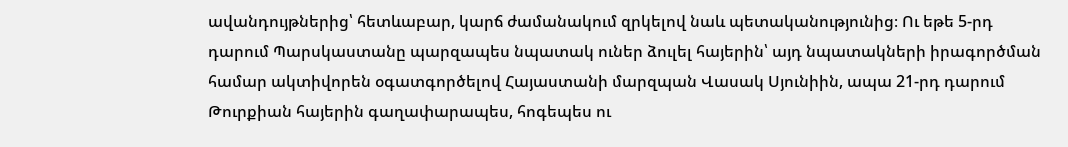ավանդույթներից՝ հետևաբար, կարճ ժամանակում զրկելով նաև պետականությունից։ Ու եթե 5-րդ դարում Պարսկաստանը պարզապես նպատակ ուներ ձուլել հայերին՝ այդ նպատակների իրագործման համար ակտիվորեն օգատգործելով Հայաստանի մարզպան Վասակ Սյունիին, ապա 21-րդ դարում Թուրքիան հայերին գաղափարապես, հոգեպես ու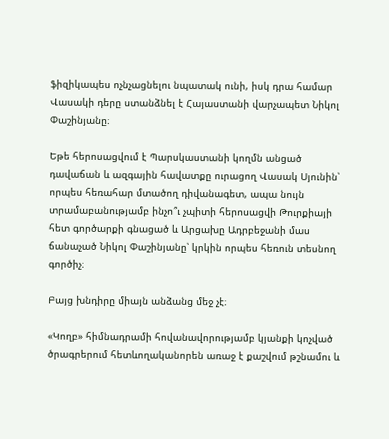ֆիզիկապես ոչնչացնելու նպատակ ունի, իսկ դրա համար Վասակի դերը ստանձնել է Հայաստանի վարչապետ Նիկոլ Փաշինյանը։

Եթե հերոսացվում է Պարսկաստանի կողմն անցած դավաճան և ազգային հավատքը ուրացող Վասակ Սյունին՝ որպես հեռահար մտածող դիվանագետ, ապա նույն տրամաբանությամբ ինչո՞ւ չպիտի հերոսացվի Թուրքիայի հետ գործարքի գնացած և Արցախը Ադրբեջանի մաս ճանաչած Նիկոլ Փաշինյանը՝ կրկին որպես հեռուն տեսնող գործիչ։

Բայց խնդիրը միայն անձանց մեջ չէ։

«Կողբ» հիմնադրամի հովանավորությամբ կյանքի կոչված ծրագրերում հետևողականորեն առաջ է քաշվում թշնամու և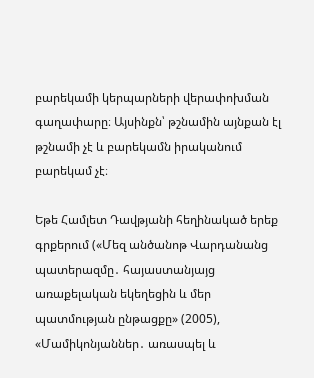բարեկամի կերպարների վերափոխման գաղափարը։ Այսինքն՝ թշնամին այնքան էլ թշնամի չէ և բարեկամն իրականում բարեկամ չէ։

Եթե Համլետ Դավթյանի հեղինակած երեք գրքերում («Մեզ անծանոթ Վարդանանց պատերազմը․ հայաստանյայց առաքելական եկեղեցին և մեր պատմության ընթացքը» (2005), «Մամիկոնյաններ․ առասպել և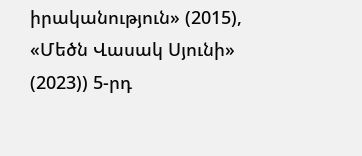իրականություն» (2015), «Մեծն Վասակ Սյունի» (2023)) 5-րդ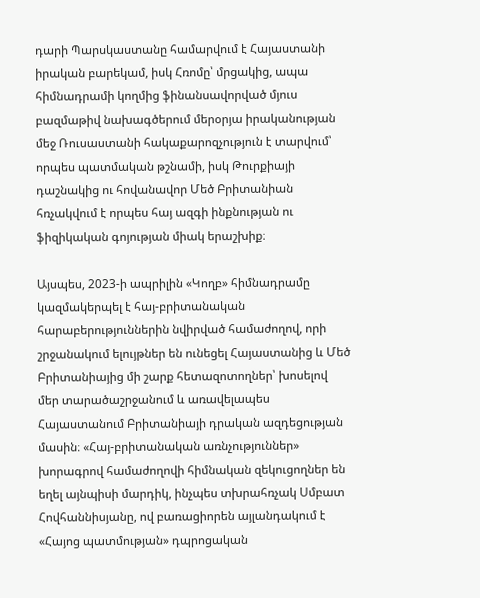դարի Պարսկաստանը համարվում է Հայաստանի իրական բարեկամ, իսկ Հռոմը՝ մրցակից, ապա հիմնադրամի կողմից ֆինանսավորված մյուս բազմաթիվ նախագծերում մերօրյա իրականության մեջ Ռուսաստանի հակաքարոզչություն է տարվում՝ որպես պատմական թշնամի, իսկ Թուրքիայի դաշնակից ու հովանավոր Մեծ Բրիտանիան հռչակվում է որպես հայ ազգի ինքնության ու ֆիզիկական գոյության միակ երաշխիք։

Այսպես, 2023-ի ապրիլին «Կողբ» հիմնադրամը կազմակերպել է հայ-բրիտանական հարաբերություններին նվիրված համաժողով, որի շրջանակում ելույթներ են ունեցել Հայաստանից և Մեծ Բրիտանիայից մի շարք հետազոտողներ՝ խոսելով մեր տարածաշրջանում և առավելապես Հայաստանում Բրիտանիայի դրական ազդեցության մասին։ «Հայ-բրիտանական առնչություններ» խորագրով համաժողովի հիմնական զեկուցողներ են եղել այնպիսի մարդիկ, ինչպես տխրահռչակ Սմբատ Հովհաննիսյանը, ով բառացիորեն այլանդակում է «Հայոց պատմության» դպրոցական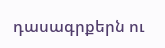դասագրքերն ու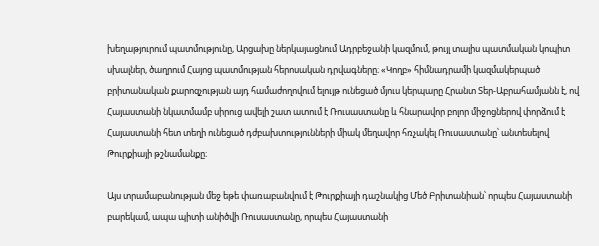խեղաթյուրում պատմությունը, Արցախը ներկայացնում Ադրբեջանի կազմում, թույլ տալիս պատմական կոպիտ սխալներ, ծաղրում Հայոց պատմության հերոսական դրվագները։ «Կողբ» հիմնադրամի կազմակերպած բրիտանական քարոզչության այդ համաժողովում ելույթ ունեցած մյուս կերպարը Հրանտ Տեր-Աբրահամյանն է, ով Հայաստանի նկատմամբ սիրուց ավելի շատ ատում է Ռուսաստանը և հնարավոր բոլոր միջոցներով փորձում է Հայաստանի հետ տեղի ունեցած դժբախտությունների միակ մեղավոր հռչակել Ռուսաստանը՝ անտեսելով Թուրքիայի թշնամանքը։

Այս տրամաբանության մեջ եթե փառաբանվում է Թուրքիայի դաշնակից Մեծ Բրիտանիան՝ որպես Հայաստանի բարեկամ, ապա պիտի անիծվի Ռուսաստանը, որպես Հայաստանի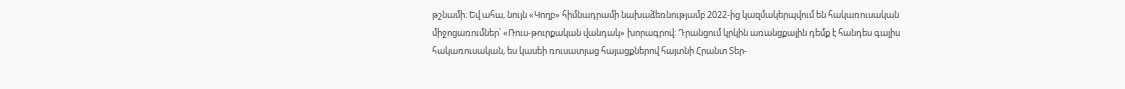թշնամի։ Եվ ահա, նույն «Կողբ» հիմնադրամի նախաձեռնությամբ 2022-ից կազմակերպվում են հակառուսական միջոցառումներ՝ «Ռուս-թուրքական վանդակ» խորագրով։ Դրանցում կրկին առանցքային դեմք է հանդես գալիս հակառուսական, ես կասեի ռուսատյաց հայացքներով հայտնի Հրանտ Տեր-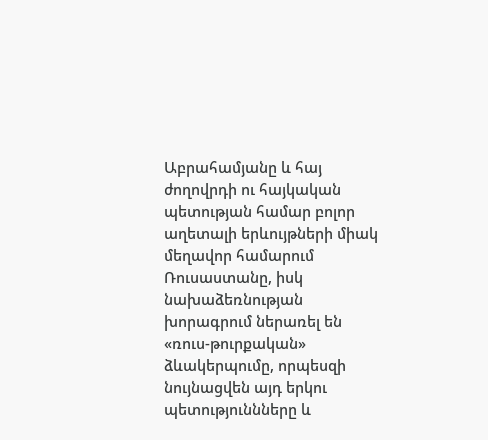Աբրահամյանը և հայ ժողովրդի ու հայկական պետության համար բոլոր աղետալի երևույթների միակ մեղավոր համարում Ռուսաստանը, իսկ նախաձեռնության խորագրում ներառել են «ռուս-թուրքական» ձևակերպումը, որպեսզի նույնացվեն այդ երկու պետություննները և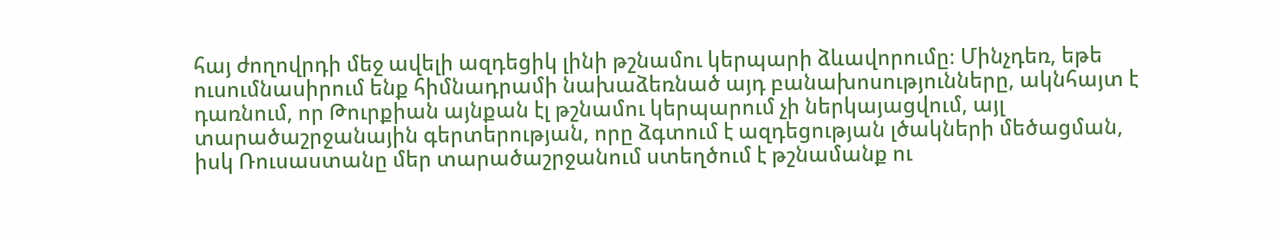հայ ժողովրդի մեջ ավելի ազդեցիկ լինի թշնամու կերպարի ձևավորումը։ Մինչդեռ, եթե ուսումնասիրում ենք հիմնադրամի նախաձեռնած այդ բանախոսությունները, ակնհայտ է դառնում, որ Թուրքիան այնքան էլ թշնամու կերպարում չի ներկայացվում, այլ տարածաշրջանային գերտերության, որը ձգտում է ազդեցության լծակների մեծացման, իսկ Ռուսաստանը մեր տարածաշրջանում ստեղծում է թշնամանք ու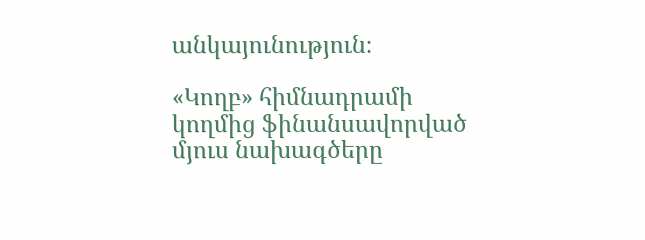անկայունություն։

«Կողբ» հիմնադրամի կողմից ֆինանսավորված մյուս նախագծերը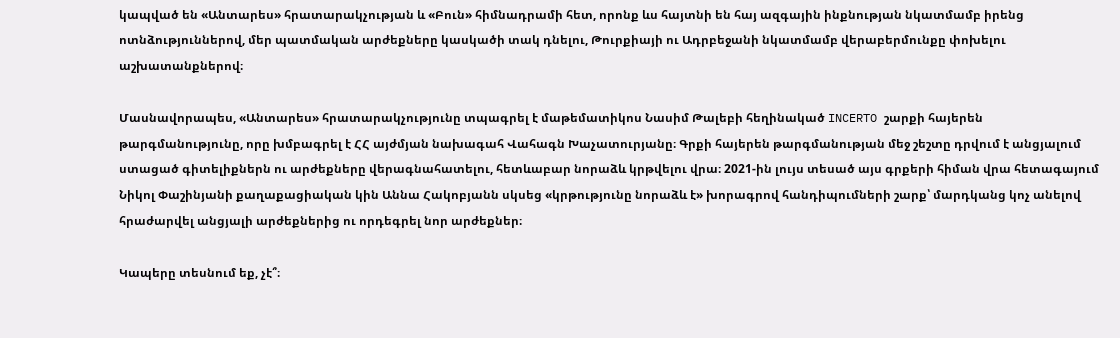կապված են «Անտարես» հրատարակչության և «Բուն» հիմնադրամի հետ, որոնք ևս հայտնի են հայ ազգային ինքնության նկատմամբ իրենց ոտնձություններով, մեր պատմական արժեքները կասկածի տակ դնելու, Թուրքիայի ու Ադրբեջանի նկատմամբ վերաբերմունքը փոխելու աշխատանքներով։

Մասնավորապես, «Անտարես» հրատարակչությունը տպագրել է մաթեմատիկոս Նասիմ Թալեբի հեղինակած INCERTO շարքի հայերեն թարգմանությունը, որը խմբագրել է ՀՀ այժմյան նախագահ Վահագն Խաչատուրյանը։ Գրքի հայերեն թարգմանության մեջ շեշտը դրվում է անցյալում ստացած գիտելիքներն ու արժեքները վերագնահատելու, հետևաբար նորաձև կրթվելու վրա։ 2021-ին լույս տեսած այս գրքերի հիման վրա հետագայում Նիկոլ Փաշինյանի քաղաքացիական կին Աննա Հակոբյանն սկսեց «կրթությունը նորաձև է» խորագրով հանդիպումների շարք՝ մարդկանց կոչ անելով հրաժարվել անցյալի արժեքներից ու որդեգրել նոր արժեքներ։

Կապերը տեսնում եք, չէ՞։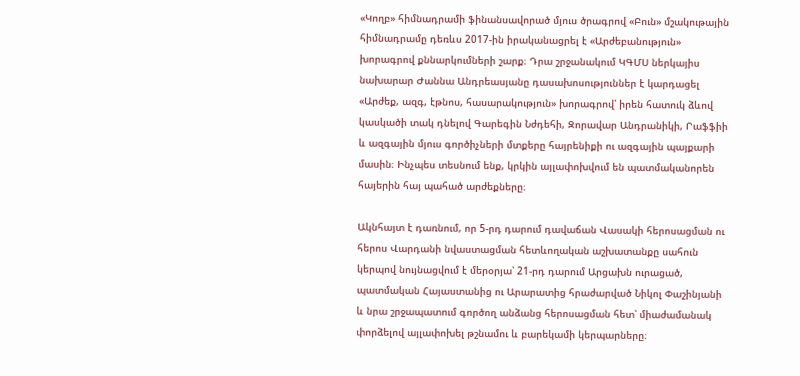«Կողբ» հիմնադրամի ֆինանսավորած մյուս ծրագրով «Բուն» մշակութային հիմնադրամը դեռևս 2017-ին իրականացրել է «Արժեբանություն» խորագրով քննարկումների շարք։ Դրա շրջանակում ԿԳՄՍ ներկայիս նախարար Ժաննա Անդրեասյանը դասախոսություններ է կարդացել «Արժեք, ազգ, էթնոս, հասարակություն» խորագրով՝ իրեն հատուկ ձևով կասկածի տակ դնելով Գարեգին Նժդեհի, Զորավար Անդրանիկի, Րաֆֆիի և ազգային մյուս գործիչների մտքերը հայրենիքի ու ազգային պայքարի մասին։ Ինչպես տեսնում ենք, կրկին այլափոխվում են պատմականորեն հայերին հայ պահած արժեքները։

Ակնհայտ է դառնում, որ 5-րդ դարում դավաճան Վասակի հերոսացման ու հերոս Վարդանի նվաստացման հետևողական աշխատանքը սահուն կերպով նույնացվում է մերօրյա՝ 21-րդ դարում Արցախն ուրացած, պատմական Հայաստանից ու Արարատից հրաժարված Նիկոլ Փաշինյանի և նրա շրջապատում գործող անձանց հերոսացման հետ՝ միաժամանակ փորձելով այլափոխել թշնամու և բարեկամի կերպարները։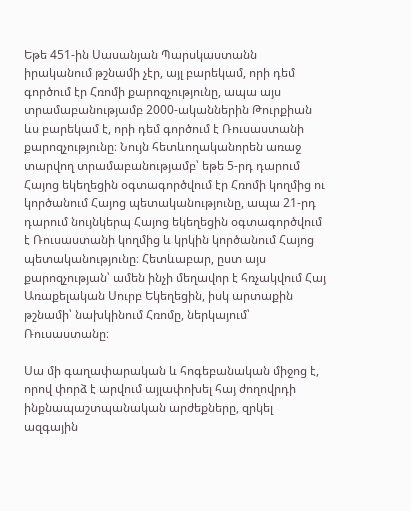Եթե 451-ին Սասանյան Պարսկաստանն իրականում թշնամի չէր, այլ բարեկամ, որի դեմ գործում էր Հռոմի քարոզչությունը, ապա այս տրամաբանությամբ 2000-ականներին Թուրքիան ևս բարեկամ է, որի դեմ գործում է Ռուսաստանի քարոզչությունը։ Նույն հետևողականորեն առաջ տարվող տրամաբանությամբ՝ եթե 5-րդ դարում Հայոց եկեղեցին օգտագործվում էր Հռոմի կողմից ու կործանում Հայոց պետականությունը, ապա 21-րդ դարում նույնկերպ Հայոց եկեղեցին օգտագործվում է Ռուսաստանի կողմից և կրկին կործանում Հայոց պետականությունը։ Հետևաբար, ըստ այս քարոզչության՝ ամեն ինչի մեղավոր է հռչակվում Հայ Առաքելական Սուրբ Եկեղեցին, իսկ արտաքին թշնամի՝ նախկինում Հռոմը, ներկայում՝ Ռուսաստանը։

Սա մի գաղափարական և հոգեբանական միջոց է, որով փորձ է արվում այլափոխել հայ ժողովրդի ինքնապաշտպանական արժեքները, զրկել ազգային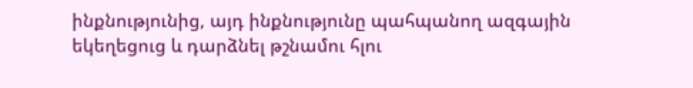ինքնությունից, այդ ինքնությունը պահպանող ազգային եկեղեցուց և դարձնել թշնամու հլու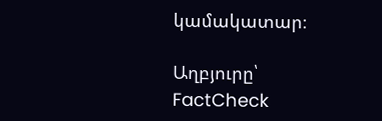կամակատար։

Աղբյուրը՝ FactCheck